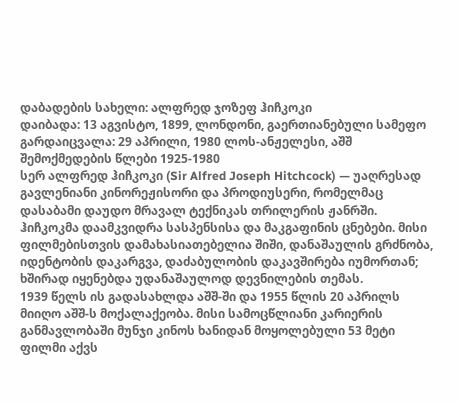დაბადების სახელი: ალფრედ ჯოზეფ ჰიჩკოკი
დაიბადა: 13 აგვისტო, 1899, ლონდონი, გაერთიანებული სამეფო
გარდაიცვალა: 29 აპრილი, 1980 ლოს-ანჟელესი, აშშ
შემოქმედების წლები 1925-1980
სერ ალფრედ ჰიჩკოკი (Sir Alfred Joseph Hitchcock) — უაღრესად გავლენიანი კინორეჟისორი და პროდიუსერი, რომელმაც დასაბამი დაუდო მრავალ ტექნიკას თრილერის ჟანრში. ჰიჩკოკმა დაამკვიდრა სასპენსისა და მაკგაფინის ცნებები. მისი ფილმებისთვის დამახასიათებელია შიში, დანაშაულის გრძნობა, იდენტობის დაკარგვა, დაძაბულობის დაკავშირება იუმორთან; ხშირად იყენებდა უდანაშაულოდ დევნილების თემას.
1939 წელს ის გადასახლდა აშშ-ში და 1955 წლის 20 აპრილს მიიღო აშშ-ს მოქალაქეობა. მისი სამოცწლიანი კარიერის განმავლობაში მუნჯი კინოს ხანიდან მოყოლებული 53 მეტი ფილმი აქვს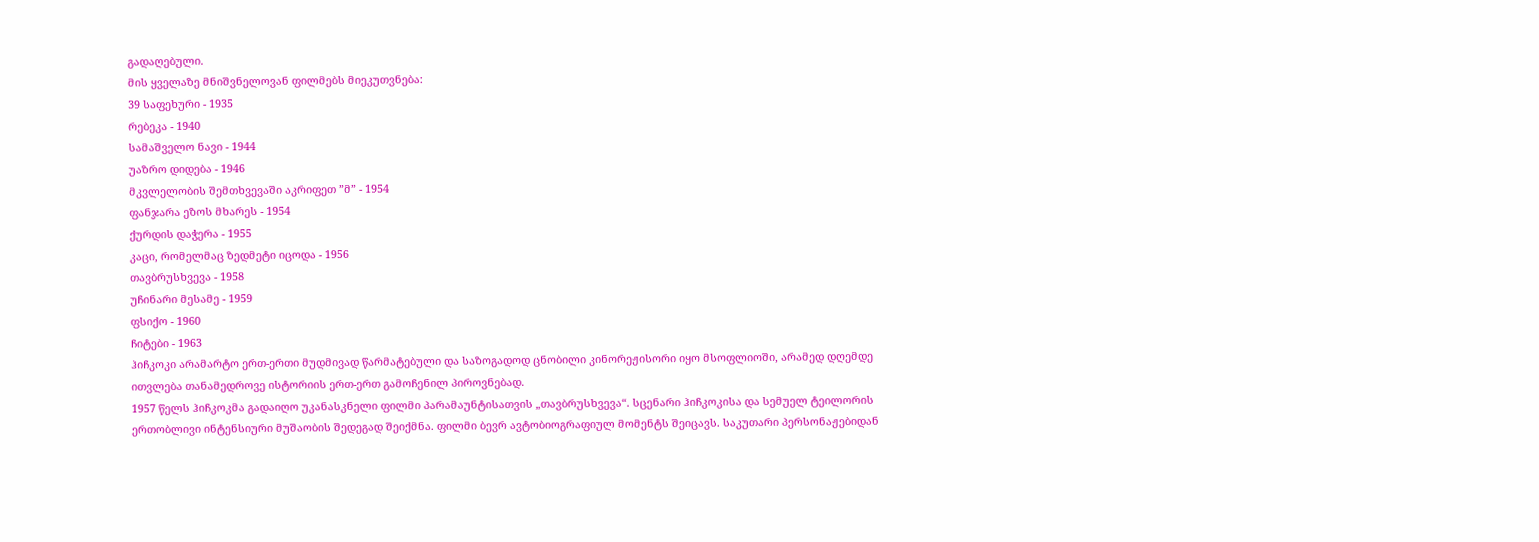გადაღებული.
მის ყველაზე მნიშვნელოვან ფილმებს მიეკუთვნება:
39 საფეხური - 1935
რებეკა - 1940
სამაშველო ნავი - 1944
უაზრო დიდება - 1946
მკვლელობის შემთხვევაში აკრიფეთ ”მ” - 1954
ფანჯარა ეზოს მხარეს - 1954
ქურდის დაჭერა - 1955
კაცი, რომელმაც ზედმეტი იცოდა - 1956
თავბრუსხვევა - 1958
უჩინარი მესამე - 1959
ფსიქო - 1960
ჩიტები - 1963
ჰიჩკოკი არამარტო ერთ-ერთი მუდმივად წარმატებული და საზოგადოდ ცნობილი კინორეჟისორი იყო მსოფლიოში, არამედ დღემდე ითვლება თანამედროვე ისტორიის ერთ-ერთ გამოჩენილ პიროვნებად.
1957 წელს ჰიჩკოკმა გადაიღო უკანასკნელი ფილმი პარამაუნტისათვის „თავბრუსხვევა“. სცენარი ჰიჩკოკისა და სემუელ ტეილორის ერთობლივი ინტენსიური მუშაობის შედეგად შეიქმნა. ფილმი ბევრ ავტობიოგრაფიულ მომენტს შეიცავს. საკუთარი პერსონაჟებიდან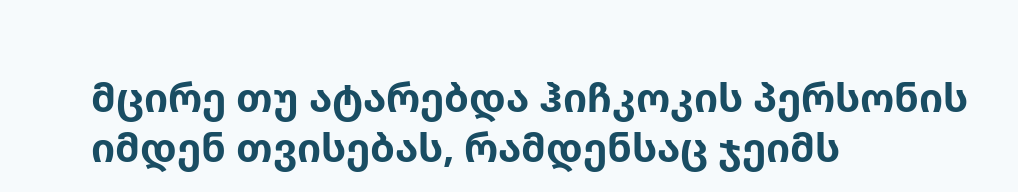მცირე თუ ატარებდა ჰიჩკოკის პერსონის იმდენ თვისებას, რამდენსაც ჯეიმს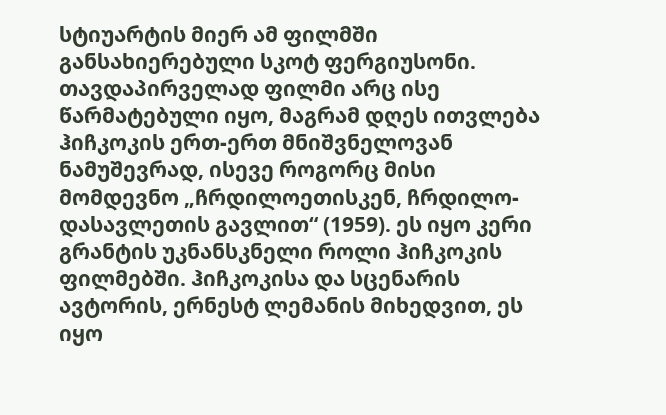სტიუარტის მიერ ამ ფილმში განსახიერებული სკოტ ფერგიუსონი. თავდაპირველად ფილმი არც ისე წარმატებული იყო, მაგრამ დღეს ითვლება ჰიჩკოკის ერთ-ერთ მნიშვნელოვან ნამუშევრად, ისევე როგორც მისი მომდევნო „ჩრდილოეთისკენ, ჩრდილო-დასავლეთის გავლით“ (1959). ეს იყო კერი გრანტის უკნანსკნელი როლი ჰიჩკოკის ფილმებში. ჰიჩკოკისა და სცენარის ავტორის, ერნესტ ლემანის მიხედვით, ეს იყო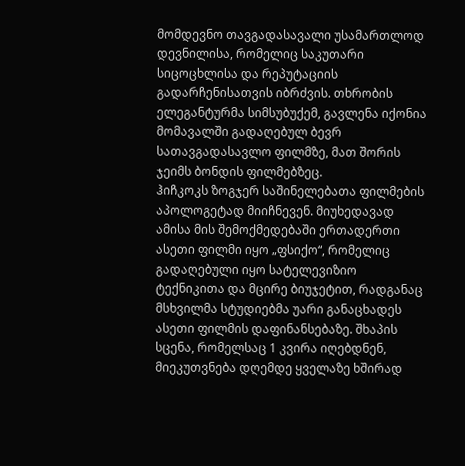მომდევნო თავგადასავალი უსამართლოდ დევნილისა, რომელიც საკუთარი სიცოცხლისა და რეპუტაციის გადარჩენისათვის იბრძვის. თხრობის ელეგანტურმა სიმსუბუქემ, გავლენა იქონია მომავალში გადაღებულ ბევრ სათავგადასავლო ფილმზე, მათ შორის ჯეიმს ბონდის ფილმებზეც.
ჰიჩკოკს ზოგჯერ საშინელებათა ფილმების აპოლოგეტად მიიჩნევენ. მიუხედავად ამისა მის შემოქმედებაში ერთადერთი ასეთი ფილმი იყო „ფსიქო“, რომელიც გადაღებული იყო სატელევიზიო ტექნიკითა და მცირე ბიუჯეტით, რადგანაც მსხვილმა სტუდიებმა უარი განაცხადეს ასეთი ფილმის დაფინანსებაზე. შხაპის სცენა, რომელსაც 1 კვირა იღებდნენ, მიეკუთვნება დღემდე ყველაზე ხშირად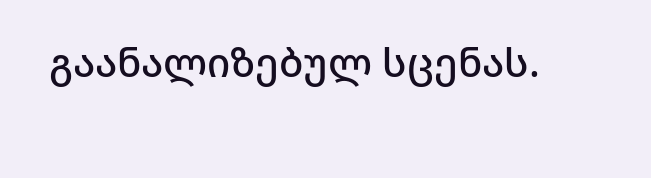გაანალიზებულ სცენას.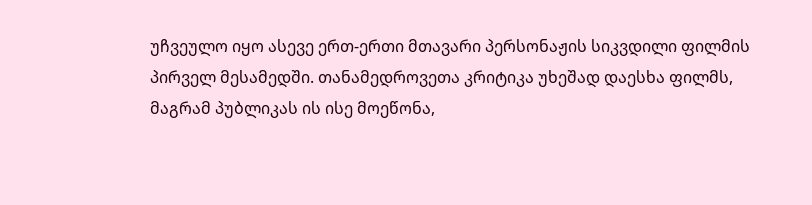უჩვეულო იყო ასევე ერთ-ერთი მთავარი პერსონაჟის სიკვდილი ფილმის პირველ მესამედში. თანამედროვეთა კრიტიკა უხეშად დაესხა ფილმს, მაგრამ პუბლიკას ის ისე მოეწონა,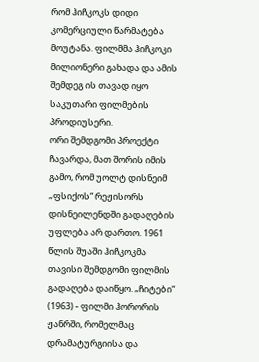რომ ჰიჩკოკს დიდი კომერციული წარმატება მოუტანა. ფილმმა ჰიჩკოკი მილიონერი გახადა და ამის შემდეგ ის თავად იყო საკუთარი ფილმების პროდიუსერი.
ორი შემდგომი პროექტი ჩავარდა, მათ შორის იმის გამო, რომ უოლტ დისნეიმ „ფსიქოს“ რეჟისორს დისნეილენდში გადაღების უფლება არ დართო. 1961 წლის შუაში ჰიჩკოკმა თავისი შემდგომი ფილმის გადაღება დაიწყო. „ჩიტები“ (1963) - ფილმი ჰორორის ჟანრში, რომელმაც დრამატურგიისა და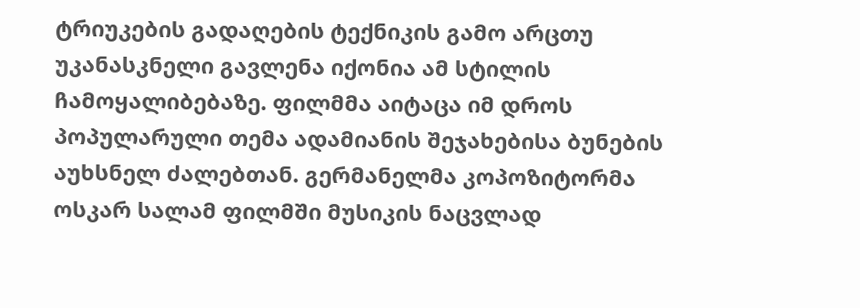ტრიუკების გადაღების ტექნიკის გამო არცთუ უკანასკნელი გავლენა იქონია ამ სტილის ჩამოყალიბებაზე. ფილმმა აიტაცა იმ დროს პოპულარული თემა ადამიანის შეჯახებისა ბუნების აუხსნელ ძალებთან. გერმანელმა კოპოზიტორმა ოსკარ სალამ ფილმში მუსიკის ნაცვლად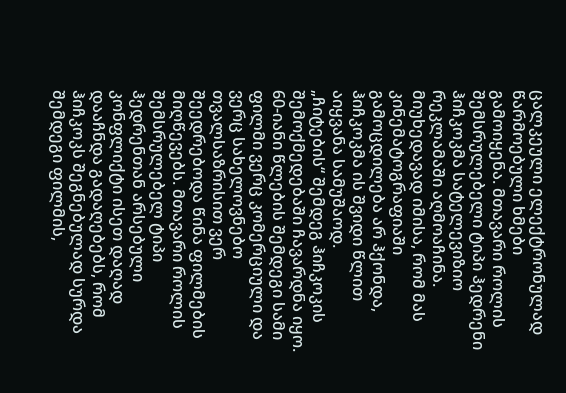ცალკეული ელექტრონულად წარმოებული ხმები გამოიყენა. მთავარი როლის შემსრულებელი ტიპი ჰედრენი ჰიჩკოკმა სატელევიზიო რეკლამაში აღმოაჩინა. მიუხედავად იმისა, რომ მას კინემატოგრაფიაში გამოცდილება არ ჰქონდა, ჰიჩკოკმა ის შვიდი წლით აიყვანა სამუშაოდ.
„ჩიტების“ შემდეგ ჰიჩკოკის შემოქმედებაში ჩავარდნა იყო. 60-იანი წლების შემდეგი სამი ფილმი ვერც კომერციული და ვერც სახელოვნებო თვალსაზრისით ვერ შეედრებოდა წინა ფილმების მიღწევებს. მთავარი როლის შემსრულებელ ტიპი ჰედრენთან არსებული კონფლიქტი ისეთ დაღად დააჩნდა გადაღებებს, რომ ჰიჩკოკს შეგნებულად სურდა შემდეგი ფილმის,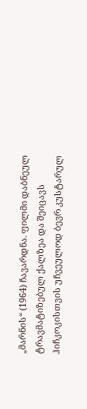„მარნის“ (1964) ჩავარდნა. ფილმი დაბნეულ ტრავმატიზებულ ქალზეა და შეიცავს ჰიჩკოკისთვის უჩვეულოდ ბევრ კუსტარულ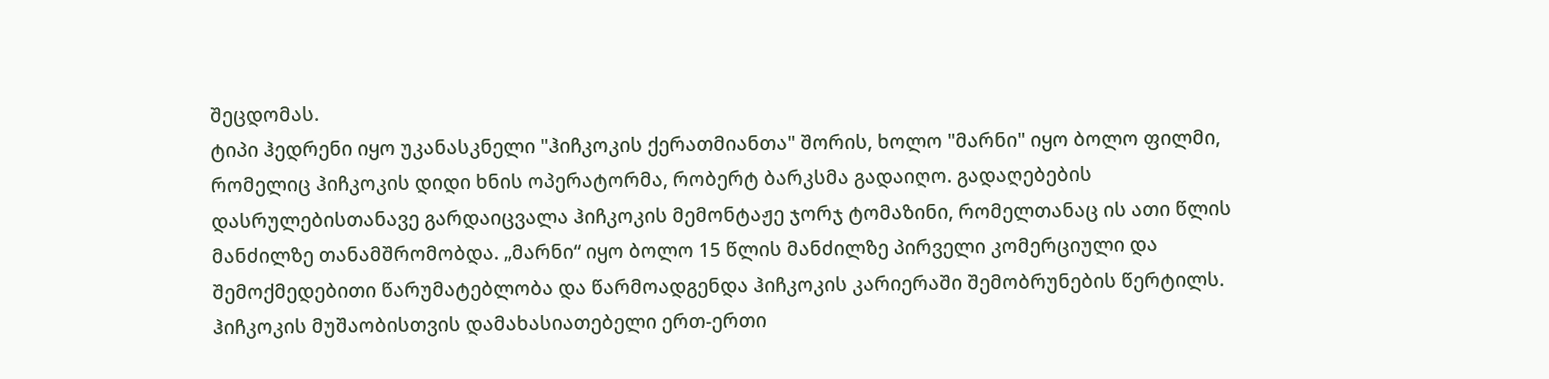შეცდომას.
ტიპი ჰედრენი იყო უკანასკნელი "ჰიჩკოკის ქერათმიანთა" შორის, ხოლო "მარნი" იყო ბოლო ფილმი, რომელიც ჰიჩკოკის დიდი ხნის ოპერატორმა, რობერტ ბარკსმა გადაიღო. გადაღებების დასრულებისთანავე გარდაიცვალა ჰიჩკოკის მემონტაჟე ჯორჯ ტომაზინი, რომელთანაც ის ათი წლის მანძილზე თანამშრომობდა. „მარნი“ იყო ბოლო 15 წლის მანძილზე პირველი კომერციული და შემოქმედებითი წარუმატებლობა და წარმოადგენდა ჰიჩკოკის კარიერაში შემობრუნების წერტილს.
ჰიჩკოკის მუშაობისთვის დამახასიათებელი ერთ-ერთი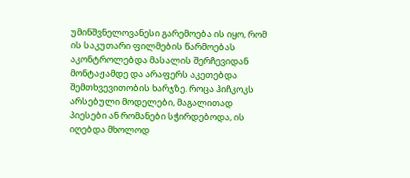უმინშვნელოვანესი გარემოება ის იყო, რომ ის საკუთარი ფილმების წარმოებას აკონტროლებდა მასალის შერჩევიდან მონტაჟამდე და არაფერს აკეთებდა შემთხვევითობის ხარჯზე. როცა ჰიჩკოკს არსებული მოდელები, მაგალითად პიესები ან რომანები სჭირდებოდა, ის იღებდა მხოლოდ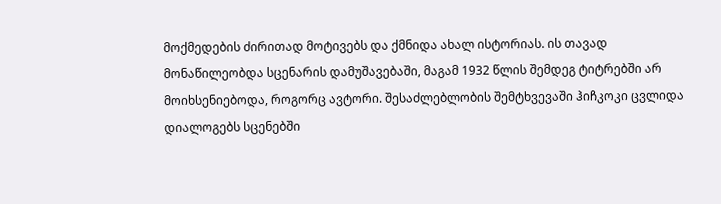მოქმედების ძირითად მოტივებს და ქმნიდა ახალ ისტორიას. ის თავად მონაწილეობდა სცენარის დამუშავებაში, მაგამ 1932 წლის შემდეგ ტიტრებში არ მოიხსენიებოდა, როგორც ავტორი. შესაძლებლობის შემტხვევაში ჰიჩკოკი ცვლიდა დიალოგებს სცენებში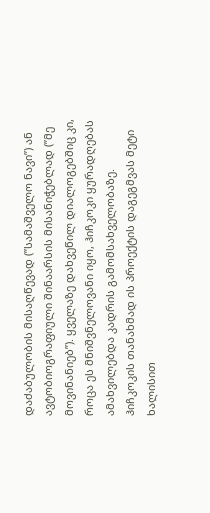დაძაბულობის მისაღწევად (”სამაშველო ნავი”) ან ავტობიოგრაფიული შინაარსის მისანიჭებლად (”მე მოვინანიებ”). ყველაზე დახვეწილ დიალოგებშიც კი, როცა ეს მნიშვნელოვანი იყო, ჰიჩკოკი ყურადღებას ამახვილებდა კადრის გამომსახველობაზე.
ჰიჩკოკის თანახმად ის პროექტის დაგეგმვას მეტი ხალისით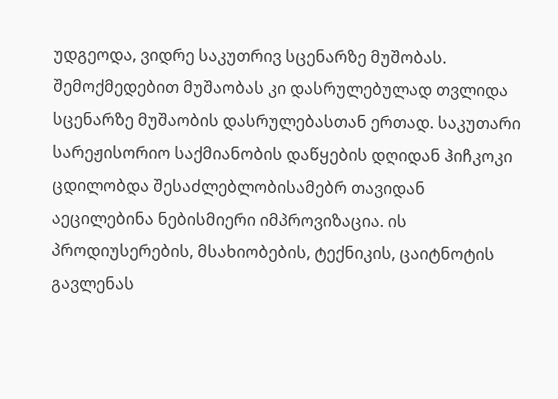უდგეოდა, ვიდრე საკუთრივ სცენარზე მუშობას. შემოქმედებით მუშაობას კი დასრულებულად თვლიდა სცენარზე მუშაობის დასრულებასთან ერთად. საკუთარი სარეჟისორიო საქმიანობის დაწყების დღიდან ჰიჩკოკი ცდილობდა შესაძლებლობისამებრ თავიდან აეცილებინა ნებისმიერი იმპროვიზაცია. ის პროდიუსერების, მსახიობების, ტექნიკის, ცაიტნოტის გავლენას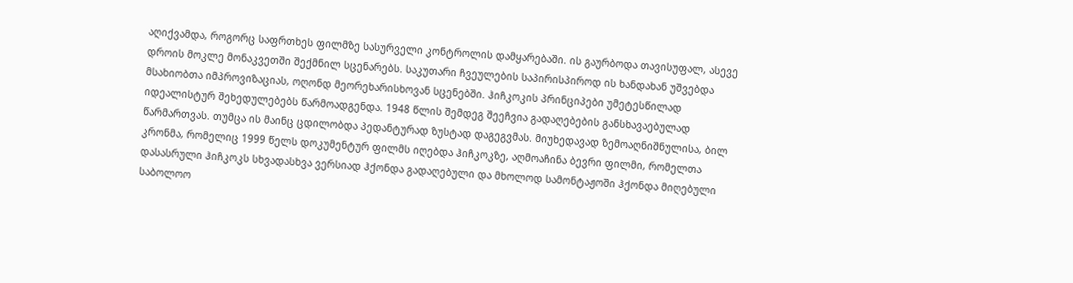აღიქვამდა, როგორც საფრთხეს ფილმზე სასურველი კონტროლის დამყარებაში. ის გაურბოდა თავისუფალ, ასევე დროის მოკლე მონაკვეთში შექმნილ სცენარებს. საკუთარი ჩვეულების საპირისპიროდ ის ხანდახან უშვებდა მსახიობთა იმპროვიზაციას, ოღონდ მეორეხარისხოვან სცენებში. ჰიჩკოკის პრინციპები უმეტესწილად იდეალისტურ შეხედულებებს წარმოადგენდა. 1948 წლის შემდეგ შეეჩვია გადაღებების განსხავაებულად წარმართვას. თუმცა ის მაინც ცდილობდა პედანტურად ზუსტად დაგეგვმას. მიუხედავად ზემოაღნიშნულისა, ბილ კრონმა, რომელიც 1999 წელს დოკუმენტურ ფილმს იღებდა ჰიჩკოკზე, აღმოაჩინა ბევრი ფილმი, რომელთა დასასრული ჰიჩკოკს სხვადასხვა ვერსიად ჰქონდა გადაღებული და მხოლოდ სამონტაჟოში ჰქონდა მიღებული საბოლოო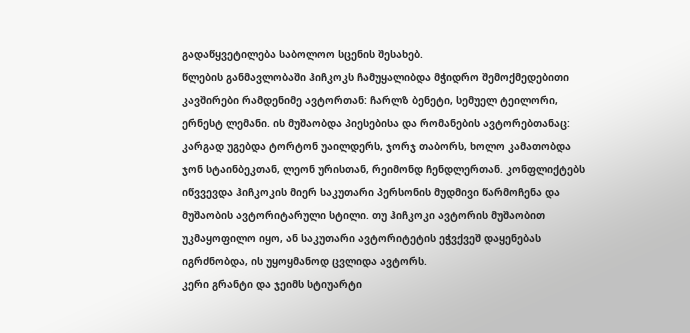გადაწყვეტილება საბოლოო სცენის შესახებ.
წლების განმავლობაში ჰიჩკოკს ჩამუყალიბდა მჭიდრო შემოქმედებითი კავშირები რამდენიმე ავტორთან: ჩარლზ ბენეტი, სემუელ ტეილორი, ერნესტ ლემანი. ის მუშაობდა პიესებისა და რომანების ავტორებთანაც: კარგად უგებდა ტორტონ უაილდერს, ჯორჯ თაბორს, ხოლო კამათობდა ჯონ სტაინბეკთან, ლეონ ურისთან, რეიმონდ ჩენდლერთან. კონფლიქტებს იწვვევდა ჰიჩკოკის მიერ საკუთარი პერსონის მუდმივი წარმოჩენა და მუშაობის ავტორიტარული სტილი. თუ ჰიჩკოკი ავტორის მუშაობით უკმაყოფილო იყო, ან საკუთარი ავტორიტეტის ეჭვქვეშ დაყენებას იგრძნობდა, ის უყოყმანოდ ცვლიდა ავტორს.
კერი გრანტი და ჯეიმს სტიუარტი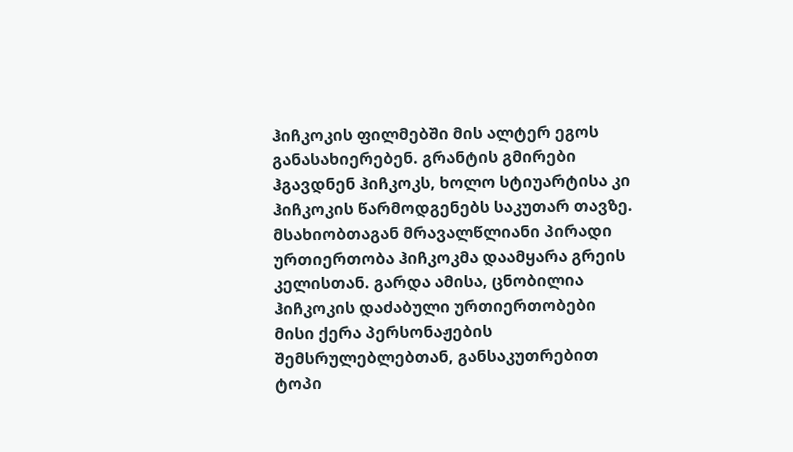ჰიჩკოკის ფილმებში მის ალტერ ეგოს განასახიერებენ. გრანტის გმირები ჰგავდნენ ჰიჩკოკს, ხოლო სტიუარტისა კი ჰიჩკოკის წარმოდგენებს საკუთარ თავზე. მსახიობთაგან მრავალწლიანი პირადი ურთიერთობა ჰიჩკოკმა დაამყარა გრეის კელისთან. გარდა ამისა, ცნობილია ჰიჩკოკის დაძაბული ურთიერთობები მისი ქერა პერსონაჟების შემსრულებლებთან, განსაკუთრებით ტოპი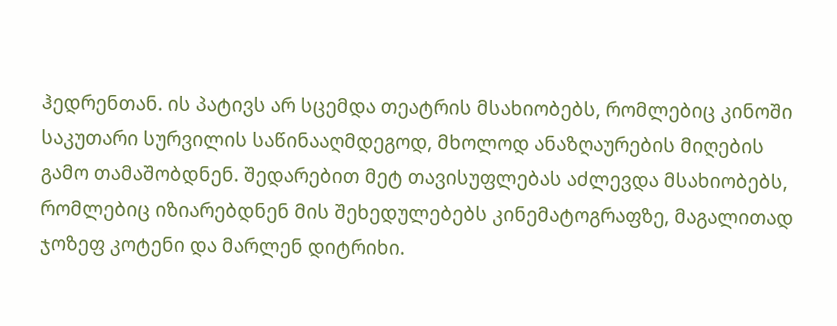ჰედრენთან. ის პატივს არ სცემდა თეატრის მსახიობებს, რომლებიც კინოში საკუთარი სურვილის საწინააღმდეგოდ, მხოლოდ ანაზღაურების მიღების გამო თამაშობდნენ. შედარებით მეტ თავისუფლებას აძლევდა მსახიობებს, რომლებიც იზიარებდნენ მის შეხედულებებს კინემატოგრაფზე, მაგალითად ჯოზეფ კოტენი და მარლენ დიტრიხი.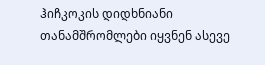ჰიჩკოკის დიდხნიანი თანამშრომლები იყვნენ ასევე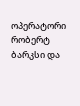ოპერატორი რობერტ ბარკსი და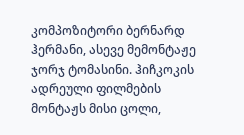კომპოზიტორი ბერნარდ ჰერმანი, ასევე მემონტაჟე ჯორჯ ტომასინი. ჰიჩკოკის ადრეული ფილმების მონტაჟს მისი ცოლი,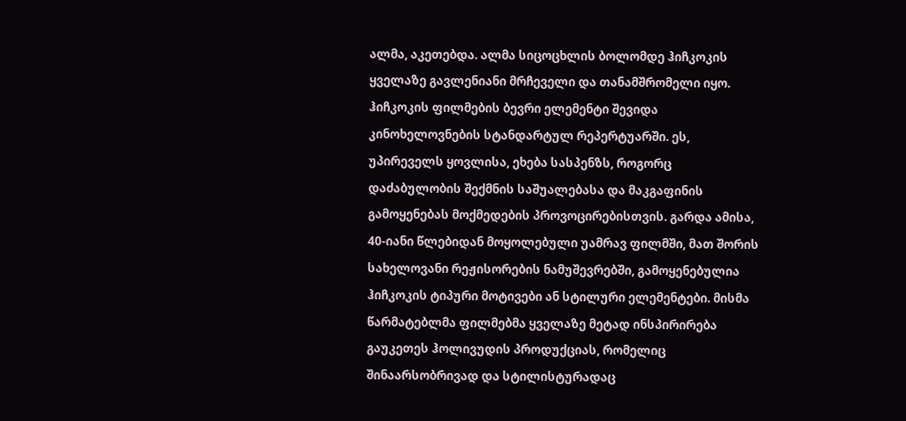ალმა, აკეთებდა. ალმა სიცოცხლის ბოლომდე ჰიჩკოკის ყველაზე გავლენიანი მრჩეველი და თანამშრომელი იყო.
ჰიჩკოკის ფილმების ბევრი ელემენტი შევიდა კინოხელოვნების სტანდარტულ რეპერტუარში. ეს, უპირეველს ყოვლისა, ეხება სასპენზს, როგორც დაძაბულობის შექმნის საშუალებასა და მაკგაფინის გამოყენებას მოქმედების პროვოცირებისთვის. გარდა ამისა, 40-იანი წლებიდან მოყოლებული უამრავ ფილმში, მათ შორის სახელოვანი რეჟისორების ნამუშევრებში, გამოყენებულია ჰიჩკოკის ტიპური მოტივები ან სტილური ელემენტები. მისმა წარმატებლმა ფილმებმა ყველაზე მეტად ინსპირირება გაუკეთეს ჰოლივუდის პროდუქციას, რომელიც შინაარსობრივად და სტილისტურადაც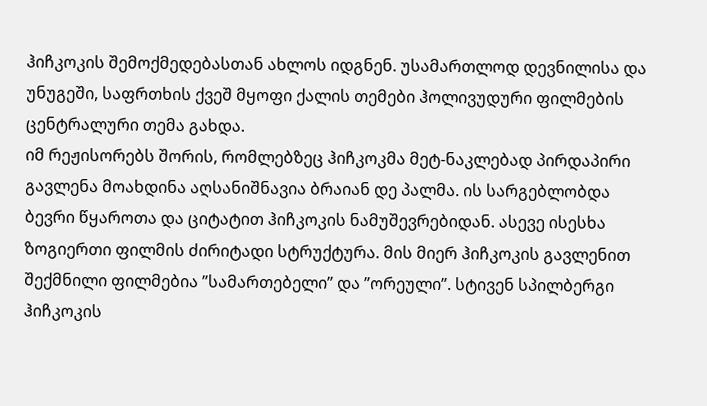ჰიჩკოკის შემოქმედებასთან ახლოს იდგნენ. უსამართლოდ დევნილისა და უნუგეში, საფრთხის ქვეშ მყოფი ქალის თემები ჰოლივუდური ფილმების ცენტრალური თემა გახდა.
იმ რეჟისორებს შორის, რომლებზეც ჰიჩკოკმა მეტ-ნაკლებად პირდაპირი გავლენა მოახდინა აღსანიშნავია ბრაიან დე პალმა. ის სარგებლობდა ბევრი წყაროთა და ციტატით ჰიჩკოკის ნამუშევრებიდან. ასევე ისესხა ზოგიერთი ფილმის ძირიტადი სტრუქტურა. მის მიერ ჰიჩკოკის გავლენით შექმნილი ფილმებია ”სამართებელი” და ”ორეული”. სტივენ სპილბერგი ჰიჩკოკის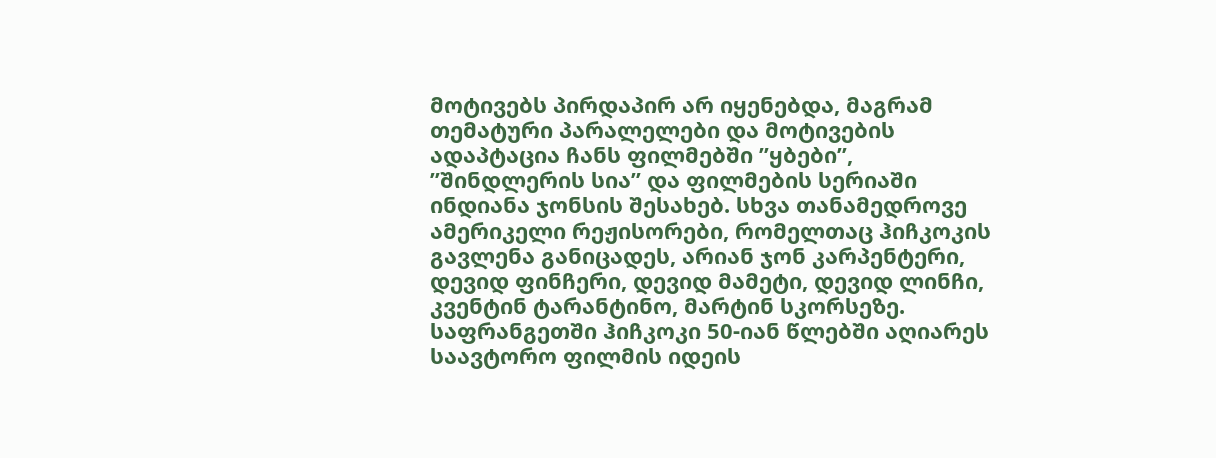მოტივებს პირდაპირ არ იყენებდა, მაგრამ თემატური პარალელები და მოტივების ადაპტაცია ჩანს ფილმებში ”ყბები”, ”შინდლერის სია” და ფილმების სერიაში ინდიანა ჯონსის შესახებ. სხვა თანამედროვე ამერიკელი რეჟისორები, რომელთაც ჰიჩკოკის გავლენა განიცადეს, არიან ჯონ კარპენტერი, დევიდ ფინჩერი, დევიდ მამეტი, დევიდ ლინჩი, კვენტინ ტარანტინო, მარტინ სკორსეზე.
საფრანგეთში ჰიჩკოკი 50-იან წლებში აღიარეს საავტორო ფილმის იდეის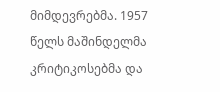მიმდევრებმა. 1957 წელს მაშინდელმა კრიტიკოსებმა და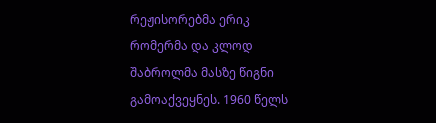რეჟისორებმა ერიკ რომერმა და კლოდ შაბროლმა მასზე წიგნი გამოაქვეყნეს. 1960 წელს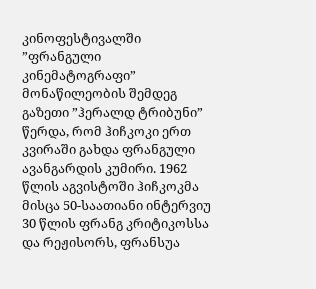კინოფესტივალში ”ფრანგული კინემატოგრაფი” მონაწილეობის შემდეგ გაზეთი ”ჰერალდ ტრიბუნი” წერდა, რომ ჰიჩკოკი ერთ კვირაში გახდა ფრანგული ავანგარდის კუმირი. 1962 წლის აგვისტოში ჰიჩკოკმა მისცა 50-საათიანი ინტერვიუ 30 წლის ფრანგ კრიტიკოსსა და რეჟისორს, ფრანსუა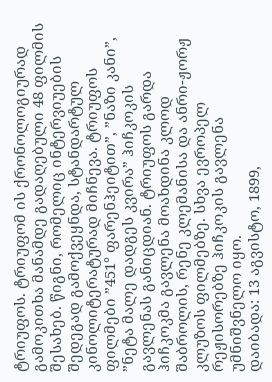ტრიუფოს. ტრიუფომ ის ქრონოლოგიურად გამოკითხა მანამდე გადაღებული 48 ფილმის შესახებ. წიგნი, რომელიც ინტერვიუების შედეგად გამოქვეყნდა, სტანდარტულ კინოლიტერატურად მიჩნევა. ტრიუფოს ფილმები ”451° ფარენჰეიტით”, ”ნაზი კანი”, ”ნეტა მალე დადგეს კვირა” ჰიჩკოკის გავლენას განიცდიან. ტრიუფოს გარდა ჰიჩკოკმა გავლენა მოახდინა კლოდ შაბროლის, რენე კლემანისა და ანრი-ჟორჟ კლუზოს ფილმებზე. სხვა ევროპელ რეჟისორებზე ჰიჩკოკის გავლენა უმნიშვნელო იყო.
დაიბადა: 13 აგვისტო, 1899,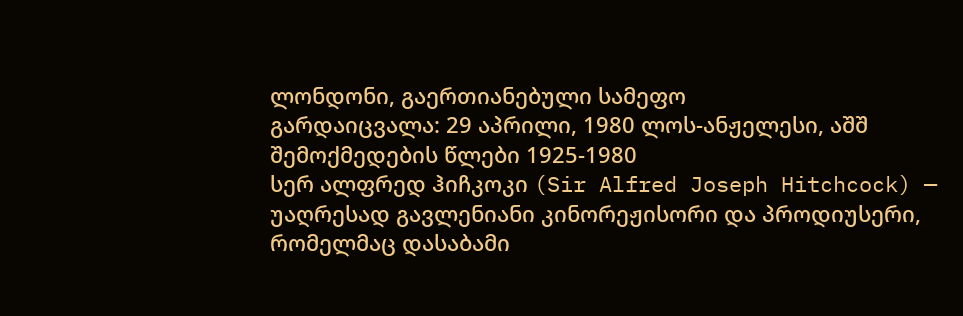ლონდონი, გაერთიანებული სამეფო
გარდაიცვალა: 29 აპრილი, 1980 ლოს-ანჟელესი, აშშ
შემოქმედების წლები 1925-1980
სერ ალფრედ ჰიჩკოკი (Sir Alfred Joseph Hitchcock) — უაღრესად გავლენიანი კინორეჟისორი და პროდიუსერი, რომელმაც დასაბამი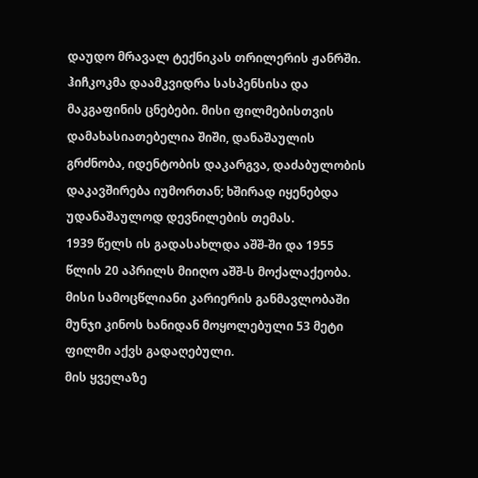დაუდო მრავალ ტექნიკას თრილერის ჟანრში. ჰიჩკოკმა დაამკვიდრა სასპენსისა და მაკგაფინის ცნებები. მისი ფილმებისთვის დამახასიათებელია შიში, დანაშაულის გრძნობა, იდენტობის დაკარგვა, დაძაბულობის დაკავშირება იუმორთან; ხშირად იყენებდა უდანაშაულოდ დევნილების თემას.
1939 წელს ის გადასახლდა აშშ-ში და 1955 წლის 20 აპრილს მიიღო აშშ-ს მოქალაქეობა. მისი სამოცწლიანი კარიერის განმავლობაში მუნჯი კინოს ხანიდან მოყოლებული 53 მეტი ფილმი აქვს გადაღებული.
მის ყველაზე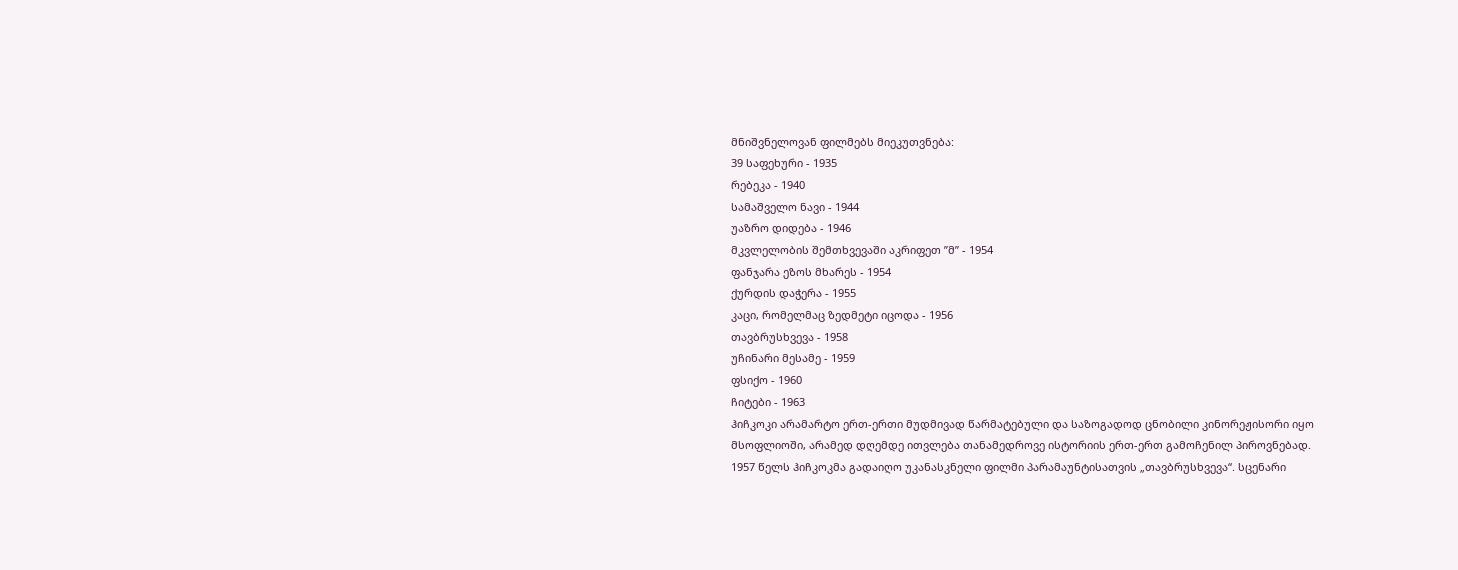მნიშვნელოვან ფილმებს მიეკუთვნება:
39 საფეხური - 1935
რებეკა - 1940
სამაშველო ნავი - 1944
უაზრო დიდება - 1946
მკვლელობის შემთხვევაში აკრიფეთ ”მ” - 1954
ფანჯარა ეზოს მხარეს - 1954
ქურდის დაჭერა - 1955
კაცი, რომელმაც ზედმეტი იცოდა - 1956
თავბრუსხვევა - 1958
უჩინარი მესამე - 1959
ფსიქო - 1960
ჩიტები - 1963
ჰიჩკოკი არამარტო ერთ-ერთი მუდმივად წარმატებული და საზოგადოდ ცნობილი კინორეჟისორი იყო მსოფლიოში, არამედ დღემდე ითვლება თანამედროვე ისტორიის ერთ-ერთ გამოჩენილ პიროვნებად.
1957 წელს ჰიჩკოკმა გადაიღო უკანასკნელი ფილმი პარამაუნტისათვის „თავბრუსხვევა“. სცენარი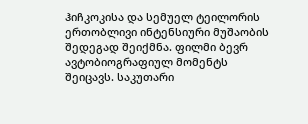ჰიჩკოკისა და სემუელ ტეილორის ერთობლივი ინტენსიური მუშაობის შედეგად შეიქმნა. ფილმი ბევრ ავტობიოგრაფიულ მომენტს შეიცავს. საკუთარი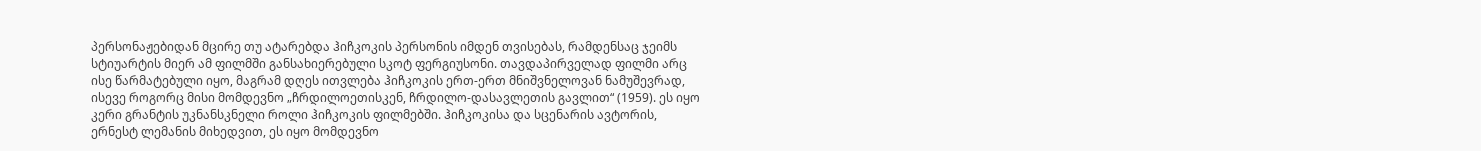პერსონაჟებიდან მცირე თუ ატარებდა ჰიჩკოკის პერსონის იმდენ თვისებას, რამდენსაც ჯეიმს სტიუარტის მიერ ამ ფილმში განსახიერებული სკოტ ფერგიუსონი. თავდაპირველად ფილმი არც ისე წარმატებული იყო, მაგრამ დღეს ითვლება ჰიჩკოკის ერთ-ერთ მნიშვნელოვან ნამუშევრად, ისევე როგორც მისი მომდევნო „ჩრდილოეთისკენ, ჩრდილო-დასავლეთის გავლით“ (1959). ეს იყო კერი გრანტის უკნანსკნელი როლი ჰიჩკოკის ფილმებში. ჰიჩკოკისა და სცენარის ავტორის, ერნესტ ლემანის მიხედვით, ეს იყო მომდევნო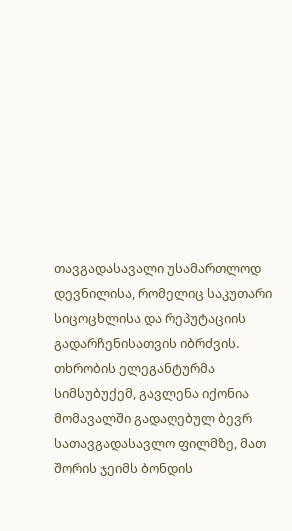თავგადასავალი უსამართლოდ დევნილისა, რომელიც საკუთარი სიცოცხლისა და რეპუტაციის გადარჩენისათვის იბრძვის. თხრობის ელეგანტურმა სიმსუბუქემ, გავლენა იქონია მომავალში გადაღებულ ბევრ სათავგადასავლო ფილმზე, მათ შორის ჯეიმს ბონდის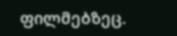ფილმებზეც.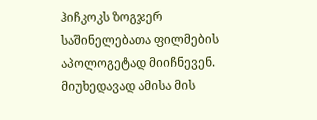ჰიჩკოკს ზოგჯერ საშინელებათა ფილმების აპოლოგეტად მიიჩნევენ. მიუხედავად ამისა მის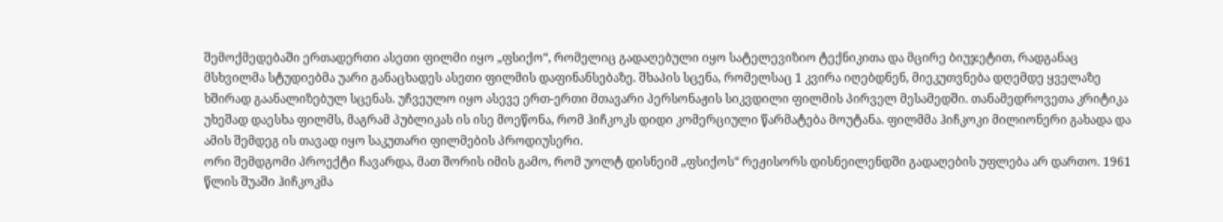შემოქმედებაში ერთადერთი ასეთი ფილმი იყო „ფსიქო“, რომელიც გადაღებული იყო სატელევიზიო ტექნიკითა და მცირე ბიუჯეტით, რადგანაც მსხვილმა სტუდიებმა უარი განაცხადეს ასეთი ფილმის დაფინანსებაზე. შხაპის სცენა, რომელსაც 1 კვირა იღებდნენ, მიეკუთვნება დღემდე ყველაზე ხშირად გაანალიზებულ სცენას. უჩვეულო იყო ასევე ერთ-ერთი მთავარი პერსონაჟის სიკვდილი ფილმის პირველ მესამედში. თანამედროვეთა კრიტიკა უხეშად დაესხა ფილმს, მაგრამ პუბლიკას ის ისე მოეწონა, რომ ჰიჩკოკს დიდი კომერციული წარმატება მოუტანა. ფილმმა ჰიჩკოკი მილიონერი გახადა და ამის შემდეგ ის თავად იყო საკუთარი ფილმების პროდიუსერი.
ორი შემდგომი პროექტი ჩავარდა, მათ შორის იმის გამო, რომ უოლტ დისნეიმ „ფსიქოს“ რეჟისორს დისნეილენდში გადაღების უფლება არ დართო. 1961 წლის შუაში ჰიჩკოკმა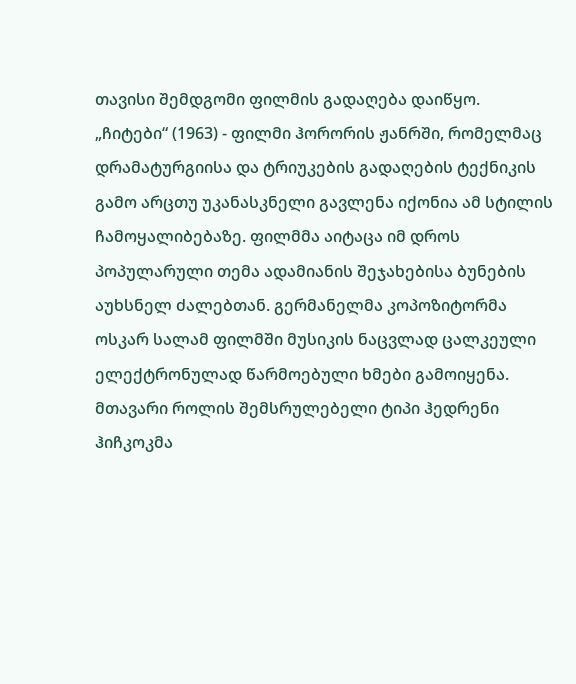თავისი შემდგომი ფილმის გადაღება დაიწყო. „ჩიტები“ (1963) - ფილმი ჰორორის ჟანრში, რომელმაც დრამატურგიისა და ტრიუკების გადაღების ტექნიკის გამო არცთუ უკანასკნელი გავლენა იქონია ამ სტილის ჩამოყალიბებაზე. ფილმმა აიტაცა იმ დროს პოპულარული თემა ადამიანის შეჯახებისა ბუნების აუხსნელ ძალებთან. გერმანელმა კოპოზიტორმა ოსკარ სალამ ფილმში მუსიკის ნაცვლად ცალკეული ელექტრონულად წარმოებული ხმები გამოიყენა. მთავარი როლის შემსრულებელი ტიპი ჰედრენი ჰიჩკოკმა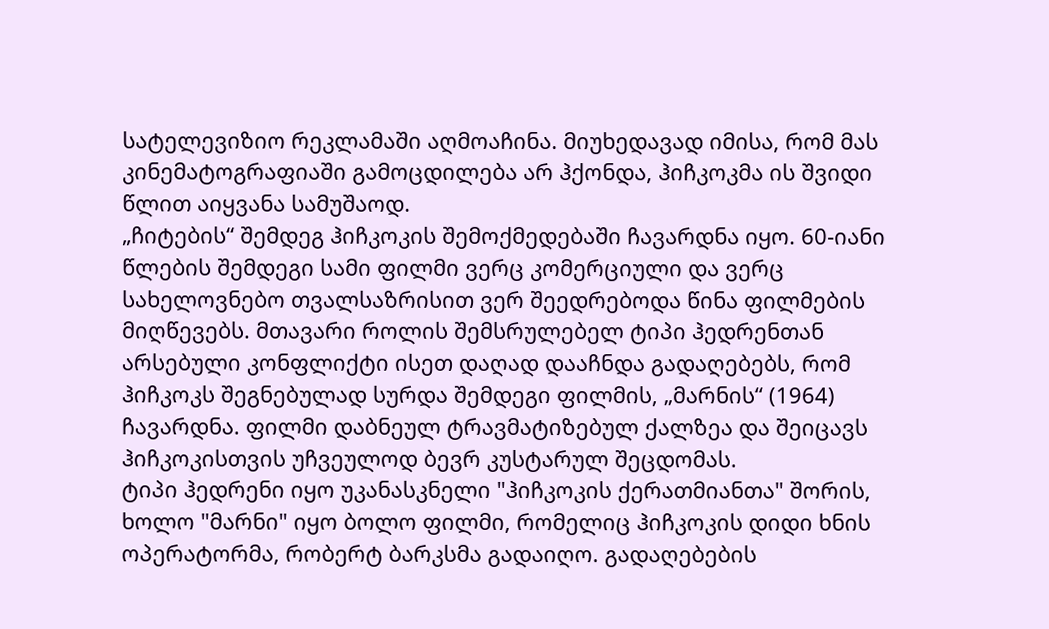სატელევიზიო რეკლამაში აღმოაჩინა. მიუხედავად იმისა, რომ მას კინემატოგრაფიაში გამოცდილება არ ჰქონდა, ჰიჩკოკმა ის შვიდი წლით აიყვანა სამუშაოდ.
„ჩიტების“ შემდეგ ჰიჩკოკის შემოქმედებაში ჩავარდნა იყო. 60-იანი წლების შემდეგი სამი ფილმი ვერც კომერციული და ვერც სახელოვნებო თვალსაზრისით ვერ შეედრებოდა წინა ფილმების მიღწევებს. მთავარი როლის შემსრულებელ ტიპი ჰედრენთან არსებული კონფლიქტი ისეთ დაღად დააჩნდა გადაღებებს, რომ ჰიჩკოკს შეგნებულად სურდა შემდეგი ფილმის, „მარნის“ (1964) ჩავარდნა. ფილმი დაბნეულ ტრავმატიზებულ ქალზეა და შეიცავს ჰიჩკოკისთვის უჩვეულოდ ბევრ კუსტარულ შეცდომას.
ტიპი ჰედრენი იყო უკანასკნელი "ჰიჩკოკის ქერათმიანთა" შორის, ხოლო "მარნი" იყო ბოლო ფილმი, რომელიც ჰიჩკოკის დიდი ხნის ოპერატორმა, რობერტ ბარკსმა გადაიღო. გადაღებების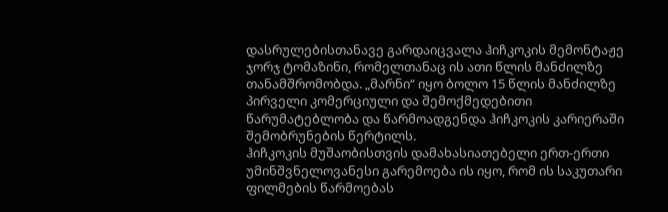დასრულებისთანავე გარდაიცვალა ჰიჩკოკის მემონტაჟე ჯორჯ ტომაზინი, რომელთანაც ის ათი წლის მანძილზე თანამშრომობდა. „მარნი“ იყო ბოლო 15 წლის მანძილზე პირველი კომერციული და შემოქმედებითი წარუმატებლობა და წარმოადგენდა ჰიჩკოკის კარიერაში შემობრუნების წერტილს.
ჰიჩკოკის მუშაობისთვის დამახასიათებელი ერთ-ერთი უმინშვნელოვანესი გარემოება ის იყო, რომ ის საკუთარი ფილმების წარმოებას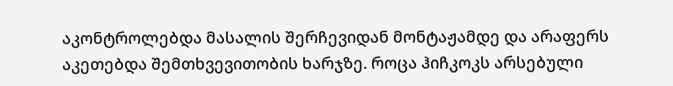აკონტროლებდა მასალის შერჩევიდან მონტაჟამდე და არაფერს აკეთებდა შემთხვევითობის ხარჯზე. როცა ჰიჩკოკს არსებული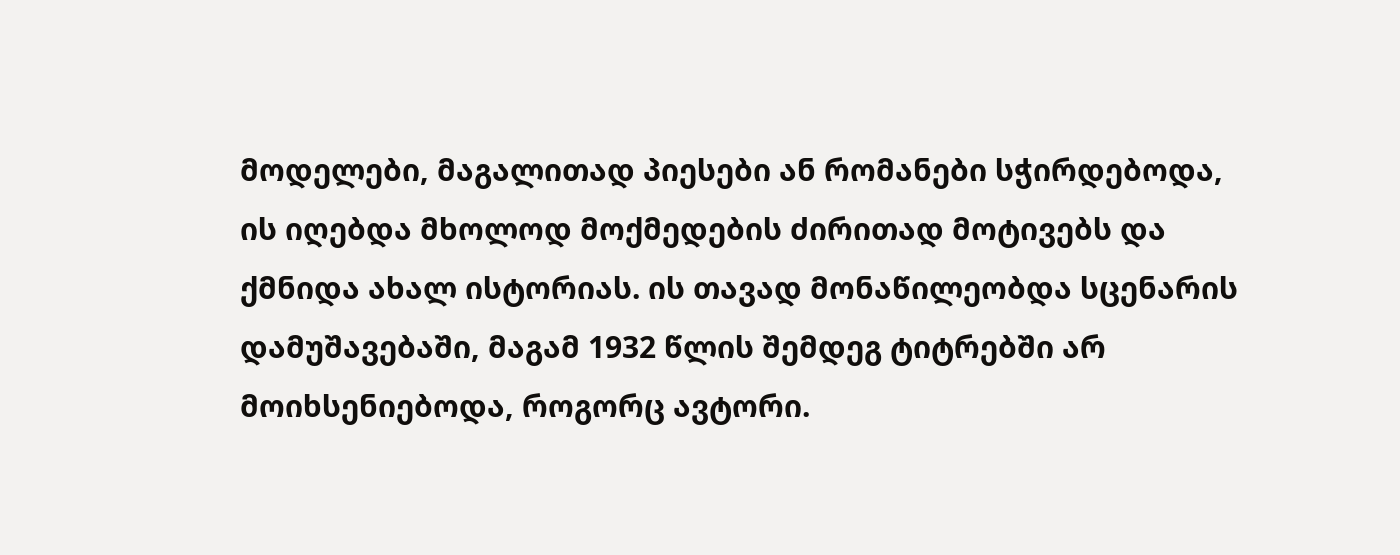მოდელები, მაგალითად პიესები ან რომანები სჭირდებოდა, ის იღებდა მხოლოდ მოქმედების ძირითად მოტივებს და ქმნიდა ახალ ისტორიას. ის თავად მონაწილეობდა სცენარის დამუშავებაში, მაგამ 1932 წლის შემდეგ ტიტრებში არ მოიხსენიებოდა, როგორც ავტორი.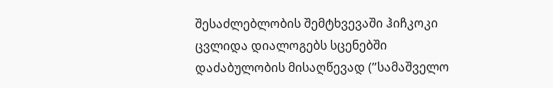შესაძლებლობის შემტხვევაში ჰიჩკოკი ცვლიდა დიალოგებს სცენებში დაძაბულობის მისაღწევად (”სამაშველო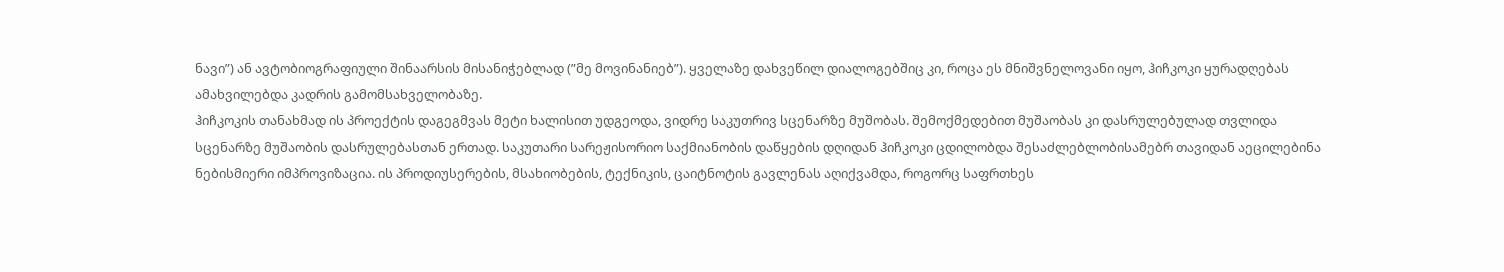ნავი”) ან ავტობიოგრაფიული შინაარსის მისანიჭებლად (”მე მოვინანიებ”). ყველაზე დახვეწილ დიალოგებშიც კი, როცა ეს მნიშვნელოვანი იყო, ჰიჩკოკი ყურადღებას ამახვილებდა კადრის გამომსახველობაზე.
ჰიჩკოკის თანახმად ის პროექტის დაგეგმვას მეტი ხალისით უდგეოდა, ვიდრე საკუთრივ სცენარზე მუშობას. შემოქმედებით მუშაობას კი დასრულებულად თვლიდა სცენარზე მუშაობის დასრულებასთან ერთად. საკუთარი სარეჟისორიო საქმიანობის დაწყების დღიდან ჰიჩკოკი ცდილობდა შესაძლებლობისამებრ თავიდან აეცილებინა ნებისმიერი იმპროვიზაცია. ის პროდიუსერების, მსახიობების, ტექნიკის, ცაიტნოტის გავლენას აღიქვამდა, როგორც საფრთხეს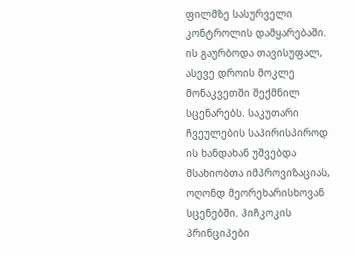ფილმზე სასურველი კონტროლის დამყარებაში. ის გაურბოდა თავისუფალ, ასევე დროის მოკლე მონაკვეთში შექმნილ სცენარებს. საკუთარი ჩვეულების საპირისპიროდ ის ხანდახან უშვებდა მსახიობთა იმპროვიზაციას, ოღონდ მეორეხარისხოვან სცენებში. ჰიჩკოკის პრინციპები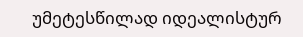უმეტესწილად იდეალისტურ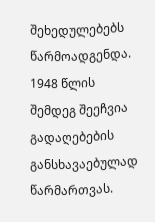შეხედულებებს წარმოადგენდა. 1948 წლის შემდეგ შეეჩვია გადაღებების განსხავაებულად წარმართვას.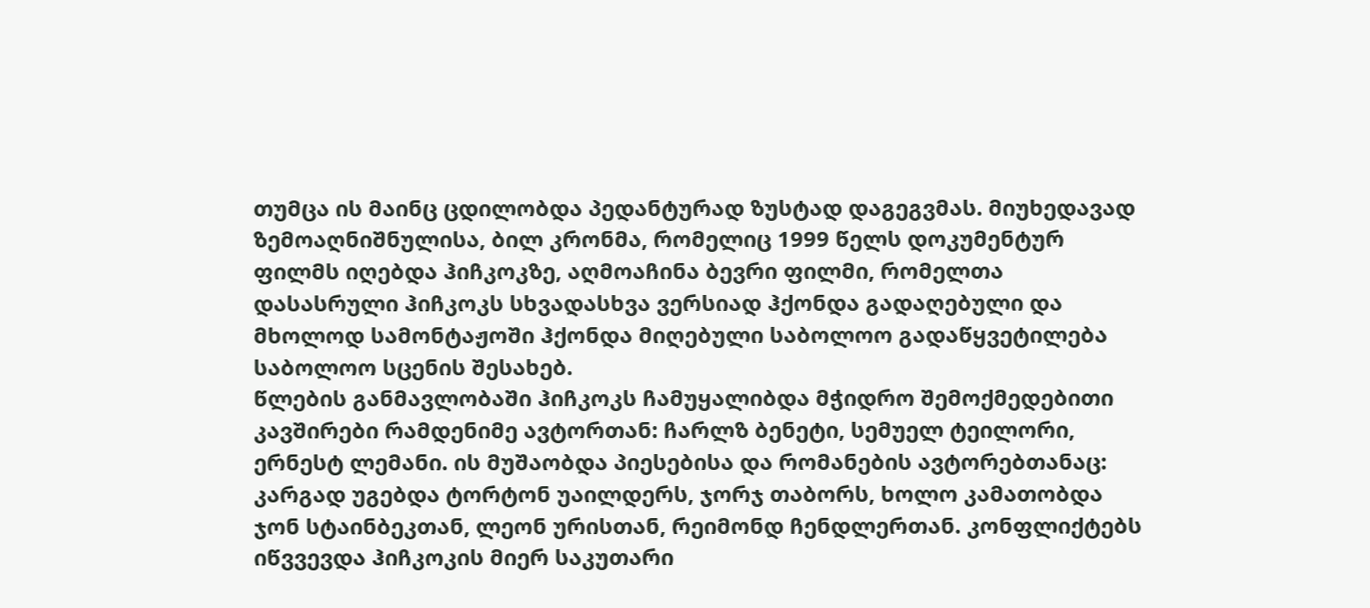თუმცა ის მაინც ცდილობდა პედანტურად ზუსტად დაგეგვმას. მიუხედავად ზემოაღნიშნულისა, ბილ კრონმა, რომელიც 1999 წელს დოკუმენტურ ფილმს იღებდა ჰიჩკოკზე, აღმოაჩინა ბევრი ფილმი, რომელთა დასასრული ჰიჩკოკს სხვადასხვა ვერსიად ჰქონდა გადაღებული და მხოლოდ სამონტაჟოში ჰქონდა მიღებული საბოლოო გადაწყვეტილება საბოლოო სცენის შესახებ.
წლების განმავლობაში ჰიჩკოკს ჩამუყალიბდა მჭიდრო შემოქმედებითი კავშირები რამდენიმე ავტორთან: ჩარლზ ბენეტი, სემუელ ტეილორი, ერნესტ ლემანი. ის მუშაობდა პიესებისა და რომანების ავტორებთანაც: კარგად უგებდა ტორტონ უაილდერს, ჯორჯ თაბორს, ხოლო კამათობდა ჯონ სტაინბეკთან, ლეონ ურისთან, რეიმონდ ჩენდლერთან. კონფლიქტებს იწვვევდა ჰიჩკოკის მიერ საკუთარი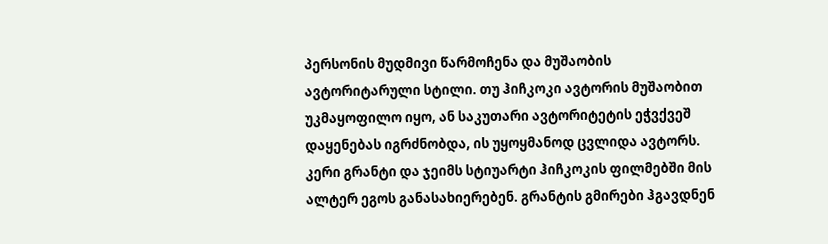პერსონის მუდმივი წარმოჩენა და მუშაობის ავტორიტარული სტილი. თუ ჰიჩკოკი ავტორის მუშაობით უკმაყოფილო იყო, ან საკუთარი ავტორიტეტის ეჭვქვეშ დაყენებას იგრძნობდა, ის უყოყმანოდ ცვლიდა ავტორს.
კერი გრანტი და ჯეიმს სტიუარტი ჰიჩკოკის ფილმებში მის ალტერ ეგოს განასახიერებენ. გრანტის გმირები ჰგავდნენ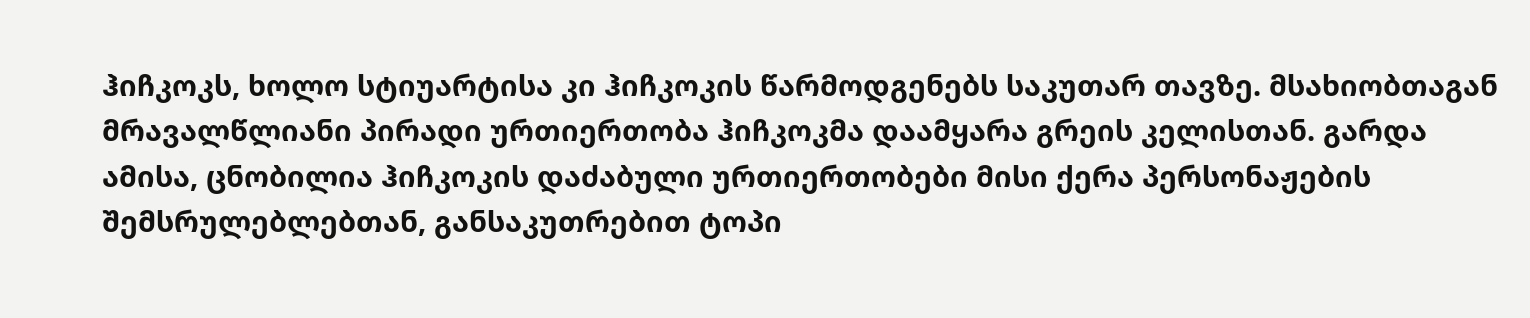ჰიჩკოკს, ხოლო სტიუარტისა კი ჰიჩკოკის წარმოდგენებს საკუთარ თავზე. მსახიობთაგან მრავალწლიანი პირადი ურთიერთობა ჰიჩკოკმა დაამყარა გრეის კელისთან. გარდა ამისა, ცნობილია ჰიჩკოკის დაძაბული ურთიერთობები მისი ქერა პერსონაჟების შემსრულებლებთან, განსაკუთრებით ტოპი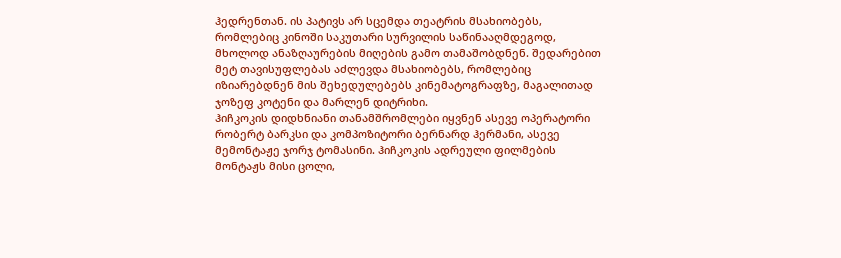ჰედრენთან. ის პატივს არ სცემდა თეატრის მსახიობებს, რომლებიც კინოში საკუთარი სურვილის საწინააღმდეგოდ, მხოლოდ ანაზღაურების მიღების გამო თამაშობდნენ. შედარებით მეტ თავისუფლებას აძლევდა მსახიობებს, რომლებიც იზიარებდნენ მის შეხედულებებს კინემატოგრაფზე, მაგალითად ჯოზეფ კოტენი და მარლენ დიტრიხი.
ჰიჩკოკის დიდხნიანი თანამშრომლები იყვნენ ასევე ოპერატორი რობერტ ბარკსი და კომპოზიტორი ბერნარდ ჰერმანი, ასევე მემონტაჟე ჯორჯ ტომასინი. ჰიჩკოკის ადრეული ფილმების მონტაჟს მისი ცოლი,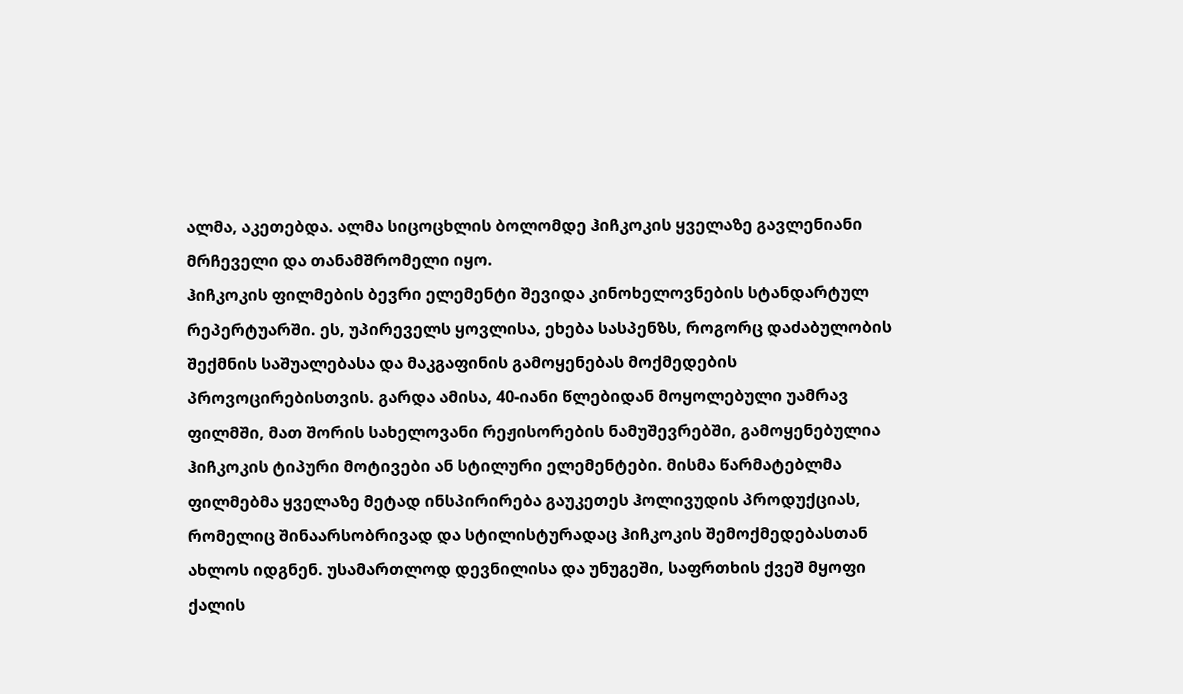ალმა, აკეთებდა. ალმა სიცოცხლის ბოლომდე ჰიჩკოკის ყველაზე გავლენიანი მრჩეველი და თანამშრომელი იყო.
ჰიჩკოკის ფილმების ბევრი ელემენტი შევიდა კინოხელოვნების სტანდარტულ რეპერტუარში. ეს, უპირეველს ყოვლისა, ეხება სასპენზს, როგორც დაძაბულობის შექმნის საშუალებასა და მაკგაფინის გამოყენებას მოქმედების პროვოცირებისთვის. გარდა ამისა, 40-იანი წლებიდან მოყოლებული უამრავ ფილმში, მათ შორის სახელოვანი რეჟისორების ნამუშევრებში, გამოყენებულია ჰიჩკოკის ტიპური მოტივები ან სტილური ელემენტები. მისმა წარმატებლმა ფილმებმა ყველაზე მეტად ინსპირირება გაუკეთეს ჰოლივუდის პროდუქციას, რომელიც შინაარსობრივად და სტილისტურადაც ჰიჩკოკის შემოქმედებასთან ახლოს იდგნენ. უსამართლოდ დევნილისა და უნუგეში, საფრთხის ქვეშ მყოფი ქალის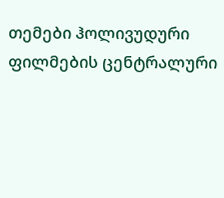თემები ჰოლივუდური ფილმების ცენტრალური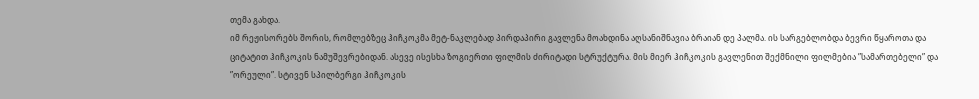თემა გახდა.
იმ რეჟისორებს შორის, რომლებზეც ჰიჩკოკმა მეტ-ნაკლებად პირდაპირი გავლენა მოახდინა აღსანიშნავია ბრაიან დე პალმა. ის სარგებლობდა ბევრი წყაროთა და ციტატით ჰიჩკოკის ნამუშევრებიდან. ასევე ისესხა ზოგიერთი ფილმის ძირიტადი სტრუქტურა. მის მიერ ჰიჩკოკის გავლენით შექმნილი ფილმებია ”სამართებელი” და ”ორეული”. სტივენ სპილბერგი ჰიჩკოკის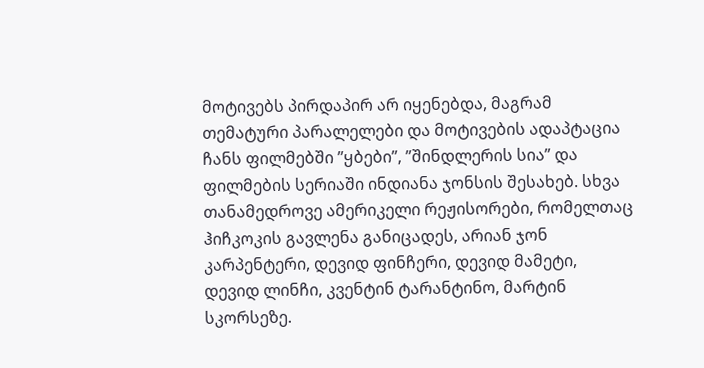მოტივებს პირდაპირ არ იყენებდა, მაგრამ თემატური პარალელები და მოტივების ადაპტაცია ჩანს ფილმებში ”ყბები”, ”შინდლერის სია” და ფილმების სერიაში ინდიანა ჯონსის შესახებ. სხვა თანამედროვე ამერიკელი რეჟისორები, რომელთაც ჰიჩკოკის გავლენა განიცადეს, არიან ჯონ კარპენტერი, დევიდ ფინჩერი, დევიდ მამეტი, დევიდ ლინჩი, კვენტინ ტარანტინო, მარტინ სკორსეზე.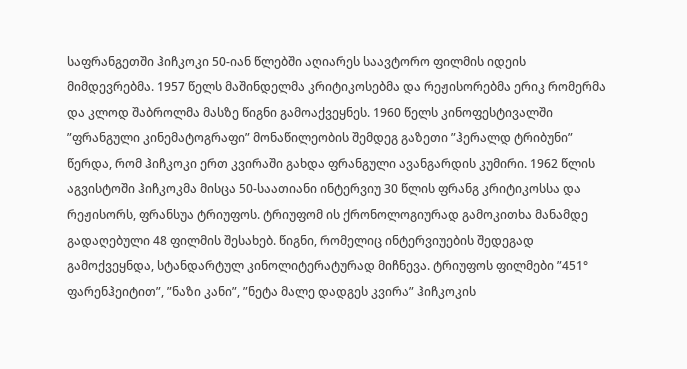საფრანგეთში ჰიჩკოკი 50-იან წლებში აღიარეს საავტორო ფილმის იდეის მიმდევრებმა. 1957 წელს მაშინდელმა კრიტიკოსებმა და რეჟისორებმა ერიკ რომერმა და კლოდ შაბროლმა მასზე წიგნი გამოაქვეყნეს. 1960 წელს კინოფესტივალში ”ფრანგული კინემატოგრაფი” მონაწილეობის შემდეგ გაზეთი ”ჰერალდ ტრიბუნი” წერდა, რომ ჰიჩკოკი ერთ კვირაში გახდა ფრანგული ავანგარდის კუმირი. 1962 წლის აგვისტოში ჰიჩკოკმა მისცა 50-საათიანი ინტერვიუ 30 წლის ფრანგ კრიტიკოსსა და რეჟისორს, ფრანსუა ტრიუფოს. ტრიუფომ ის ქრონოლოგიურად გამოკითხა მანამდე გადაღებული 48 ფილმის შესახებ. წიგნი, რომელიც ინტერვიუების შედეგად გამოქვეყნდა, სტანდარტულ კინოლიტერატურად მიჩნევა. ტრიუფოს ფილმები ”451° ფარენჰეიტით”, ”ნაზი კანი”, ”ნეტა მალე დადგეს კვირა” ჰიჩკოკის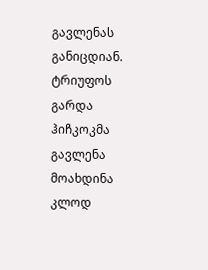გავლენას განიცდიან. ტრიუფოს გარდა ჰიჩკოკმა გავლენა მოახდინა კლოდ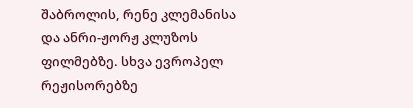შაბროლის, რენე კლემანისა და ანრი-ჟორჟ კლუზოს ფილმებზე. სხვა ევროპელ რეჟისორებზე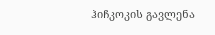ჰიჩკოკის გავლენა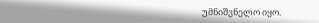უმნიშვნელო იყო.